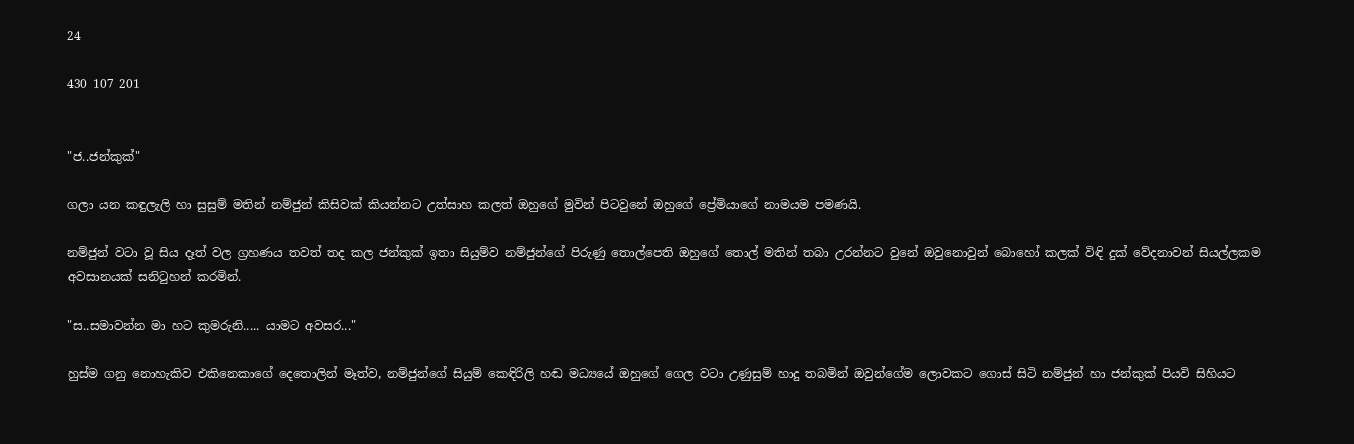24

430 107 201


"ජ..ජන්කුක්"

ගලා යන කඳුලැලි හා සුසුම් මතින් නම්ජුන් කිසිවක් කියන්නට උත්සාහ කලත් ඔහුගේ මුවින් පිටවුනේ ඔහුගේ ප්‍රේමියාගේ නාමයම පමණයි.

නම්ජුන් වටා වූ සිය දෑත් වල ග්‍රහණය තවත් තද කල ජන්කුක් ඉතා සියුම්ව නම්ජුන්ගේ පිරුණු තොල්පෙති ඔහුගේ තොල් මතින් තබා උරන්නට වුනේ ඔවුනොවුන් බොහෝ කලක් විඳි දුක් වේදනාවන් සියල්ලකම අවසානයක් සනිටුහන් කරමින්.

"ස..සමාවන්න මා හට කුමරුනි..... යාමට අවසර..."

හුස්ම ගනු නොහැකිව එකිනෙකාගේ දෙතොලින් මෑත්ව, නම්ජුන්ගේ සියුම් කෙඳිරිලි හඬ මධ්‍යයේ ඔහුගේ ගෙල වටා උණුසුම් හාදු තබමින් ඔවුන්ගේම ලොවකට ගොස් සිටි නම්ජුන් හා ජන්කුක් පියවි සිහියට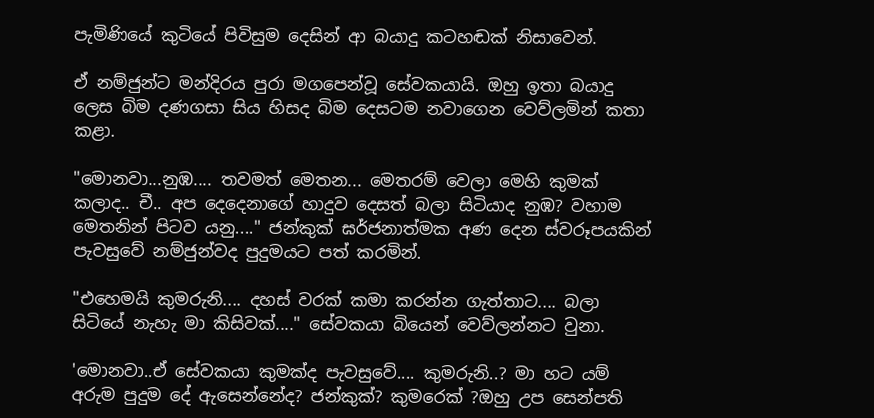පැමිණියේ කුටියේ පිවිසුම දෙසින් ආ බයාදු කටහඬක් නිසාවෙන්.

ඒ නම්ජුන්ට මන්දිරය පුරා මගපෙන්වූ සේවකයායි. ඔහු ඉතා බයාදු ලෙස බිම දණගසා සිය හිසද බිම දෙසටම නවාගෙන වෙව්ලමින් කතා කළා.

"මොනවා...නුඹ.... තවමත් මෙතන... මෙතරම් වෙලා මෙහි කුමක් කලාද.. චී.. අප දෙදෙනාගේ හාදුව දෙසත් බලා සිටියාද නුඹ? වහාම මෙතනින් පිටව යනු...." ජන්කුක් ඝර්ජනාත්මක අණ දෙන ස්වරූපයකින් පැවසුවේ නම්ජුන්වද පුදුමයට පත් කරමින්.

"එහෙමයි කුමරුනි.... දහස් වරක් කමා කරන්න ගැත්තාට.... බලා සිටියේ නැහැ මා කිසිවක්...." සේවකයා බියෙන් වෙව්ලන්නට වුනා.

'මොනවා..ඒ සේවකයා කුමක්ද පැවසුවේ.... කුමරුනි..? මා හට යම් අරුම පුදුම දේ ඇසෙන්නේද? ජන්කුක්? කුමරෙක් ?ඔහු උප සෙන්පති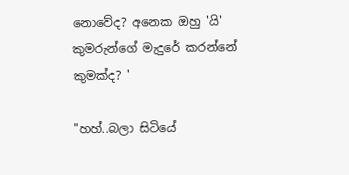නොවේද? අනෙක ඔහු 'යි' කුමරුන්ගේ මැදුරේ කරන්නේ කුමක්ද? '

"හහ්..බලා සිටියේ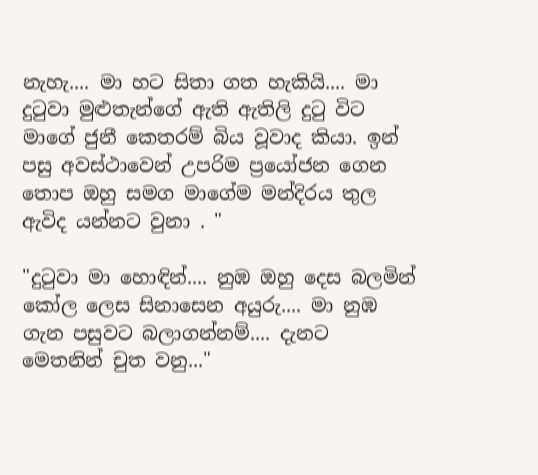නැහැ.... මා හට සිතා ගත හැකියි.... මා දුටුවා මුළුතැන්ගේ ඇති ඇතිලි දුටු විට මාගේ ජුනී කෙතරම් බිය වූවාද කියා. ඉන් පසු අවස්ථාවෙන් උපරිම ප්‍රයෝජන ගෙන තොප ඔහු සමග මාගේම මන්දිරය තුල ඇවිද යන්නට වුනා . "

"දුටුවා මා හොඳින්.... නුඹ ඔහු දෙස බලමින් කෝල ලෙස සිනාසෙන අයුරු.... මා නුඹ ගැන පසුවට බලාගන්නම්.... දැනට මෙතනින් චුත වනු..."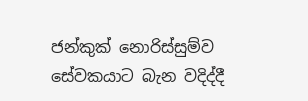ජන්කුක් නොරිස්සුම්ව සේවකයාට බැන වදිද්දී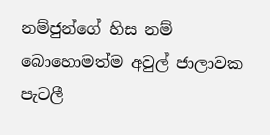නම්ජුන්ගේ හිස නම් බොහොමත්ම අවුල් ජාලාවක පැටලී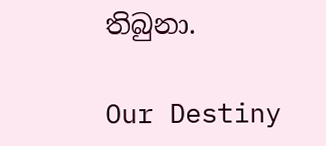තිබුනා.

Our Destiny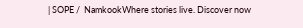| SOPE /  NamkookWhere stories live. Discover now